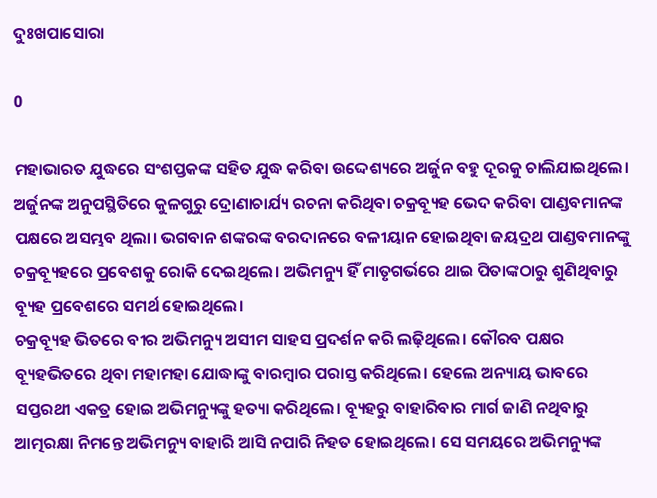ଦୁଃଖପାସୋରା

0

ମହାଭାରତ ଯୁଦ୍ଧରେ ସଂଶପ୍ତକଙ୍କ ସହିତ ଯୁଦ୍ଧ କରିବା ଉଦ୍ଦେଶ୍ୟରେ ଅର୍ଜୁନ ବହୁ ଦୂରକୁ ଚାଲିଯାଇଥିଲେ। ଅର୍ଜୁନଙ୍କ ଅନୁପସ୍ଥିତିରେ କୁଳଗୁରୁ ଦ୍ରୋଣାଚାର୍ଯ୍ୟ ରଚନା କରିଥିବା ଚକ୍ରବ୍ୟୂହ ଭେଦ କରିବା ପାଣ୍ଡବମାନଙ୍କ ପକ୍ଷରେ ଅସମ୍ଭବ ଥିଲା। ଭଗବାନ ଶଙ୍କରଙ୍କ ବରଦାନରେ ବଳୀୟାନ ହୋଇଥିବା ଜୟଦ୍ରଥ ପାଣ୍ଡବମାନଙ୍କୁ ଚକ୍ରବ୍ୟୂହରେ ପ୍ରବେଶକୁ ରୋକି ଦେଇଥିଲେ। ଅଭିମନ୍ୟୁ ହିଁ ମାତୃଗର୍ଭରେ ଥାଇ ପିତାଙ୍କଠାରୁ ଶୁଣିଥିବାରୁ ବ୍ୟୂହ ପ୍ରବେଶରେ ସମର୍ଥ ହୋଇଥିଲେ।
ଚକ୍ରବ୍ୟୂହ ଭିତରେ ବୀର ଅଭିମନ୍ୟୁ ଅସୀମ ସାହସ ପ୍ରଦର୍ଶନ କରି ଲଢ଼ିଥିଲେ। କୌରବ ପକ୍ଷର ବ୍ୟୂହଭିତରେ ଥିବା ମହାମହା ଯୋଦ୍ଧାଙ୍କୁ ବାରମ୍ବାର ପରାସ୍ତ କରିଥିଲେ। ହେଲେ ଅନ୍ୟାୟ ଭାବରେ ସପ୍ତରଥୀ ଏକତ୍ର ହୋଇ ଅଭିମନ୍ୟୁଙ୍କୁ ହତ୍ୟା କରିଥିଲେ। ବ୍ୟୂହରୁ ବାହାରିବାର ମାର୍ଗ ଜାଣି ନଥିବାରୁ ଆତ୍ମରକ୍ଷା ନିମନ୍ତେ ଅଭିମନ୍ୟୁ ବାହାରି ଆସି ନପାରି ନିହତ ହୋଇଥିଲେ। ସେ ସମୟରେ ଅଭିମନ୍ୟୁଙ୍କ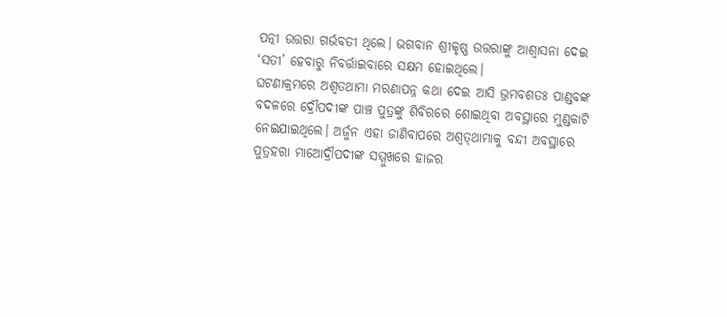ପତ୍ନୀ ଉତ୍ତରା ଗର୍ଭବତୀ ଥିଲେ। ଭଗବାନ ଶ୍ରୀକୃଷ୍ଣ ଉତ୍ତରାଙ୍କୁ ଆଶ୍ବାସନା ଦେଇ ‘ସତୀ’ ହେବାରୁ ନିବର୍ତ୍ତାଇବାରେ ସକ୍ଷମ ହୋଇଥିଲେ।
ଘଟଣାକ୍ରମରେ ଅଶ୍ବତଥାମା ମରଣାପନ୍ନ କଥା ଦେଇ ଆସି ଭ୍ରମବଶତଃ ପାଣ୍ଡବଙ୍କ ବଦଳରେ ଦ୍ରୌପଦୀଙ୍କ ପାଞ୍ଚ ପୁତ୍ରଙ୍କୁ ଶିବିରରେ ଶୋଇଥିବା ଅବସ୍ଥାରେ ମୁଣ୍ଡକାଟି ନେଇଯାଇଥିଲେ। ଅର୍ଜୁନ ଏହା ଜାଣିବାପରେ ଅଶ୍ବତ୍‌ଥାମାକୁ ବନ୍ଦୀ ଅବସ୍ଥାରେ ପୁତ୍ରହରା ମାଆ‌େ‌‌ଦ୍ରୗପଦୀଙ୍କ ସମ୍ମୁଖରେ ହାଜର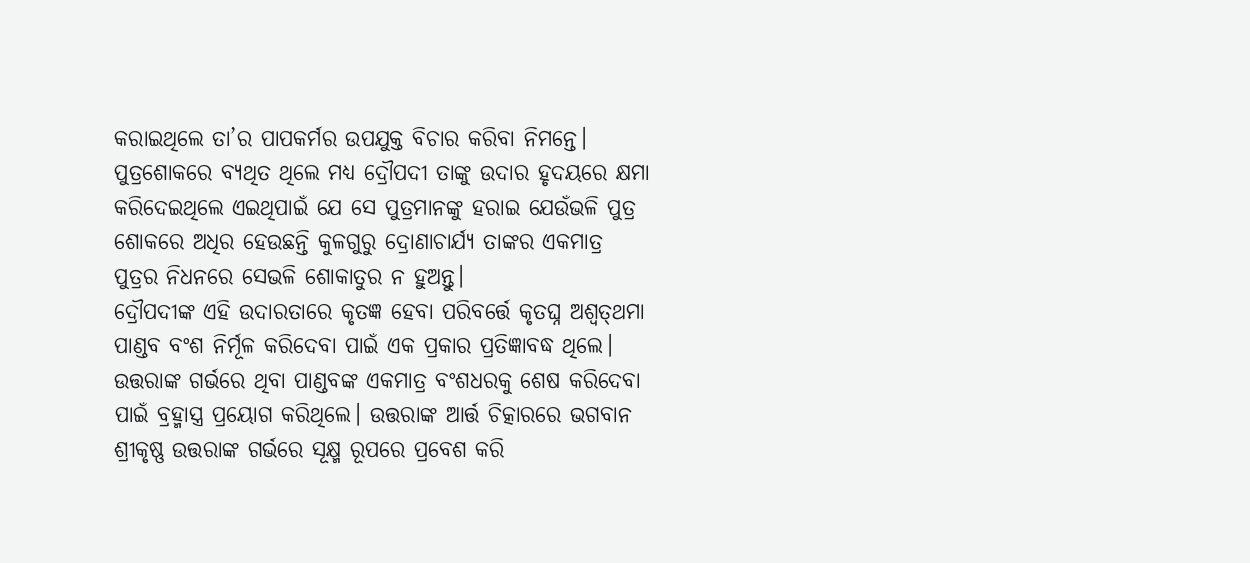କରାଇଥିଲେ ତା’ର ପାପକର୍ମର ଉପଯୁକ୍ତ ବିଚାର କରିବା ନିମନ୍ତେ। ପୁତ୍ରଶୋକରେ ବ୍ୟଥିତ ଥିଲେ ମଧ୍ୟ ଦ୍ରୌପଦୀ ତାଙ୍କୁ ଉଦାର ହୃଦୟରେ କ୍ଷମା କରିଦେଇଥିଲେ ଏଇଥିପାଇଁ ଯେ ସେ ପୁତ୍ରମାନଙ୍କୁ ହରାଇ ଯେଉଁଭଳି ପୁତ୍ର ଶୋକରେ ଅଧିର ହେଉଛନ୍ତି କୁଳଗୁରୁ ଦ୍ରୋଣାଚାର୍ଯ୍ୟ ତାଙ୍କର ଏକମାତ୍ର ପୁତ୍ରର ନିଧନରେ ସେଭଳି ଶୋକାତୁର ନ ହୁଅନ୍ତୁ।
ଦ୍ରୌପଦୀଙ୍କ ଏହି ଉଦାରତାରେ କୃତଜ୍ଞ ହେବା ପରିବର୍ତ୍ତେ କୃତଘ୍ନ ଅଶ୍ବତ୍‌ଥମା ପାଣ୍ଡବ ବଂଶ ନିର୍ମୂଳ କରିଦେବା ପାଇଁ ଏକ ପ୍ରକାର ପ୍ରତିଜ୍ଞାବଦ୍ଧ ଥିଲେ। ଉତ୍ତରାଙ୍କ ଗର୍ଭରେ ଥିବା ପାଣ୍ଡବଙ୍କ ଏକମାତ୍ର ବଂଶଧରକୁ ଶେଷ କରିଦେବା ପାଇଁ ବ୍ରହ୍ମାସ୍ତ୍ର ପ୍ରୟୋଗ କରିଥିଲେ। ଉତ୍ତରାଙ୍କ ଆର୍ତ୍ତ ଚିତ୍କାରରେ ଭଗବାନ ଶ୍ରୀକୃଷ୍ଣ ଉତ୍ତରାଙ୍କ ଗର୍ଭରେ ସୂକ୍ଷ୍ମ ରୂପରେ ପ୍ରବେଶ କରି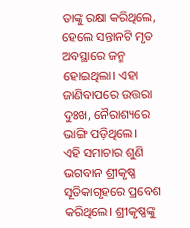ତାଙ୍କୁ ରକ୍ଷା କରିଥିଲେ, ହେଲେ ସନ୍ତାନଟି ମୃତ ଅବସ୍ଥାରେ ଜନ୍ମ ହୋଇଥିଲା। ଏହା ଜାଣିବାପରେ ଉତ୍ତରା ଦୁଃଖ, ନୈରାଶ୍ୟରେ ଭାଙ୍ଗି ପଡ଼ିଥିଲେ।
ଏହି ସମାଚାର ଶୁଣି ଭଗବାନ ଶ୍ରୀକୃଷ୍ଣ ସୂତିକାଗୃହରେ ପ୍ରବେଶ କରିଥିଲେ। ଶ୍ରୀକୃଷ୍ଣଙ୍କୁ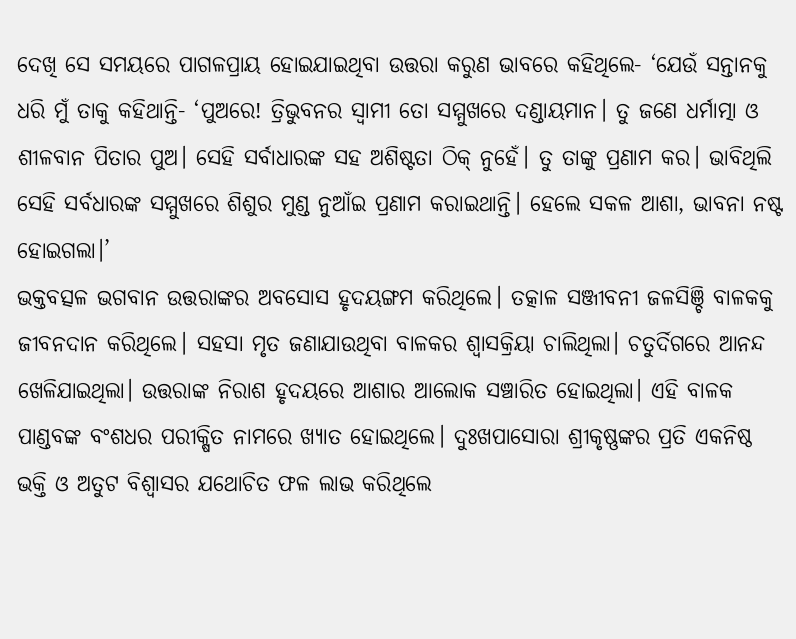ଦେଖି ସେ ସମୟରେ ପାଗଳପ୍ରାୟ ହୋଇଯାଇଥିବା ଉତ୍ତରା କରୁଣ ଭାବରେ କହିଥିଲେ- ‘ଯେଉଁ ସନ୍ତାନକୁ ଧରି ମୁଁ ତାକୁ କହିଥାନ୍ତି- ‘ପୁଅରେ! ତ୍ରିଭୁବନର ସ୍ବାମୀ ତୋ ସମ୍ମୁଖରେ ଦଣ୍ଡାୟମାନ। ତୁ ଜଣେ ଧର୍ମାତ୍ମା ଓ ଶୀଳବାନ ପିତାର ପୁଅ। ସେହି ସର୍ବାଧାରଙ୍କ ସହ ଅଶିଷ୍ଟତା ଠିକ୍‌ ନୁହେଁ। ତୁ ତାଙ୍କୁ ପ୍ରଣାମ କର। ଭାବିଥିଲି ସେହି ସର୍ବଧାରଙ୍କ ସମ୍ମୁଖରେ ଶିଶୁର ମୁଣ୍ଡ ନୁଆଁଇ ପ୍ରଣାମ କରାଇଥାନ୍ତି। ହେଲେ ସକଳ ଆଶା, ଭାବନା ନଷ୍ଟ ହୋଇଗଲା।’
ଭକ୍ତବତ୍ସଳ ଭଗବାନ ଉତ୍ତରାଙ୍କର ଅବସୋସ ହୃଦୟଙ୍ଗମ କରିଥିଲେ। ତତ୍କାଳ ସଞ୍ଜୀବନୀ ଜଳସିଞ୍ଚି ବାଳକକୁ ଜୀବନଦାନ କରିଥିଲେ। ସହସା ମୃତ ଜଣାଯାଉଥିବା ବାଳକର ଶ୍ବାସକ୍ରିୟା ଚାଲିଥିଲା। ଚତୁର୍ଦିଗରେ ଆନନ୍ଦ ଖେଳିଯାଇଥିଲା। ଉତ୍ତରାଙ୍କ ନିରାଶ ହୃଦୟରେ ଆଶାର ଆଲୋକ ସଞ୍ଚାରିତ ହୋଇଥିଲା। ଏହି ବାଳକ ପାଣ୍ଡବଙ୍କ ବଂଶଧର ପରୀକ୍ଷିତ ନାମରେ ଖ୍ୟାତ ହୋଇଥିଲେ। ଦୁଃଖପାସୋରା ଶ୍ରୀକୃଷ୍ଣଙ୍କର ପ୍ରତି ଏକନିଷ୍ଠ ଭକ୍ତି ଓ ଅତୁଟ ବିଶ୍ବାସର ଯଥୋଚିତ ଫଳ ଲାଭ କରିଥିଲେ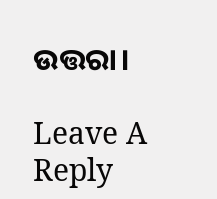ଉତ୍ତରା।

Leave A Reply